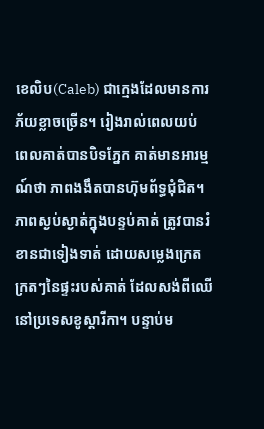ខេលិប(Caleb) ជាក្មេងដែលមានការភ័យខ្លាចច្រើន។ រៀងរាល់ពេលយប់ ពេលគាត់បានបិទភ្នែក គាត់មានអារម្មណ៍ថា ភាពងងឹតបានហ៊ុមព័ទ្ធជុំជិត។ ភាពស្ងប់ស្ងាត់ក្នុងបន្ទប់គាត់ ត្រូវបានរំខានជាទៀងទាត់ ដោយសម្លេងក្រេតក្រតៗនៃផ្ទះរបស់គាត់ ដែលសង់ពីឈើ នៅប្រទេសខូស្តារីកា។ បន្ទាប់ម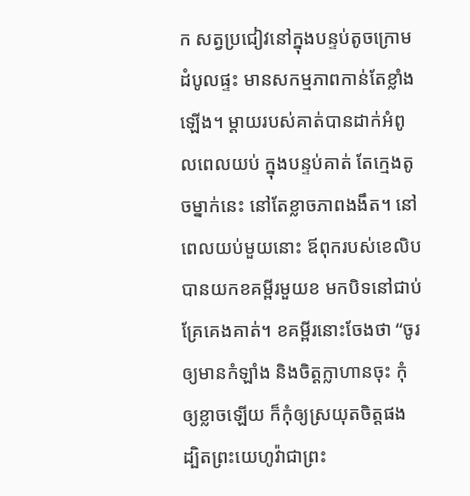ក សត្វប្រជៀវនៅក្នុងបន្ទប់តូចក្រោមដំបូលផ្ទះ មានសកម្មភាពកាន់តែខ្លាំងឡើង។ ម្តាយរបស់គាត់បានដាក់អំពូលពេលយប់ ក្នុងបន្ទប់គាត់ តែក្មេងតូចម្នាក់នេះ នៅតែខ្លាចភាពងងឹត។ នៅពេលយប់មួយនោះ ឪពុករបស់ខេលិបបានយកខគម្ពីរមួយខ មកបិទនៅជាប់គ្រែគេងគាត់។ ខគម្ពីរនោះចែងថា “ចូរឲ្យមានកំឡាំង និងចិត្តក្លាហានចុះ កុំឲ្យខ្លាចឡើយ ក៏កុំឲ្យស្រយុតចិត្តផង ដ្បិតព្រះយេហូវ៉ាជាព្រះ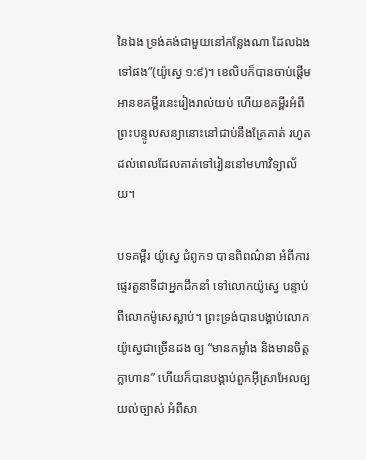នៃឯង ទ្រង់គង់ជាមួយនៅកន្លែងណា ដែលឯងទៅផង”(យ៉ូស្វេ ១:៩)។ ខេលិបក៏បានចាប់ផ្តើមអានខគម្ពីរនេះរៀងរាល់យប់ ហើយខគម្ពីរអំពីព្រះបន្ទូលសន្យានោះនៅជាប់នឹងគ្រែគាត់ រហូតដល់ពេលដែលគាត់ទៅរៀននៅមហាវិទ្យាល័យ។

បទគម្ពីរ យ៉ូស្វេ ជំពូក១ បានពិពណ៌នា អំពីការផ្ទេរតួនាទីជាអ្នកដឹកនាំ ទៅលោកយ៉ូស្វេ បន្ទាប់ពីលោកម៉ូសេស្លាប់។ ព្រះទ្រង់បានបង្គាប់លោកយ៉ូស្វេជាច្រើនដង ឲ្យ “មានកម្លាំង និងមានចិត្តក្លាហាន” ហើយក៏បានបង្គាប់ពួកអ៊ីស្រាអែលឲ្យយល់ច្បាស់ អំពីសា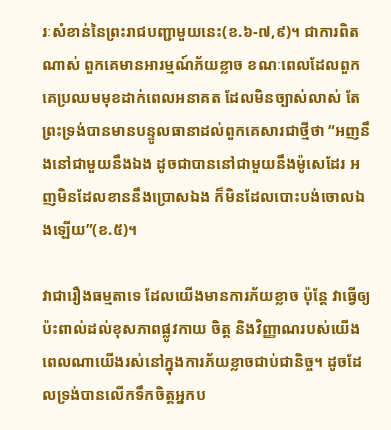រៈសំខាន់នៃព្រះរាជបញ្ជាមួយនេះ(ខ.៦-៧,៩)។ ជាការពិតណាស់ ពួកគេមានអារម្មណ៍ភ័យខ្លាច ខណៈពេលដែលពួកគេប្រឈមមុខដាក់ពេលអនាគត ដែលមិនច្បាស់លាស់ តែព្រះទ្រង់បានមានបន្ទូលធានាដល់ពួកគេសារជាថ្មីថា “អញនឹងនៅជាមួយនឹងឯង ដូចជាបាននៅជាមួយនឹងម៉ូសេដែរ អញមិនដែលខាននឹងប្រោសឯង ក៏មិនដែលបោះបង់ចោលឯងឡើយ”(ខ.៥)។

វាជារឿងធម្មតាទេ ដែលយើងមានការភ័យខ្លាច ប៉ុន្តែ វាធ្វើឲ្យប៉ះពាល់ដល់ខុសភាពផ្លូវកាយ ចិត្ត និងវិញ្ញាណរបស់យើង ពេលណាយើងរស់នៅក្នុងការភ័យខ្លាចជាប់ជានិច្ច។ ដូចដែលទ្រង់បានលើកទឹកចិត្តអ្នកប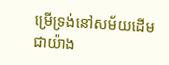ម្រើទ្រង់នៅសម័យដើមជាយ៉ាង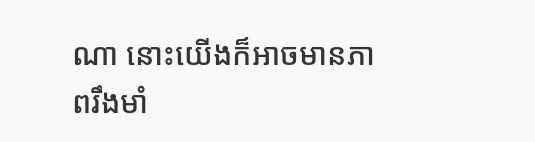ណា នោះយើងក៏អាចមានភាពរឹងមាំ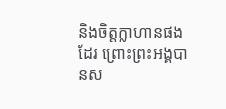និងចិត្តក្លាហានផងដែរ ព្រោះព្រះអង្គបានស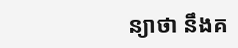ន្យាថា នឹងគ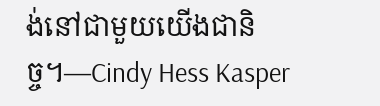ង់នៅជាមួយយើងជានិច្ច។—Cindy Hess Kasper